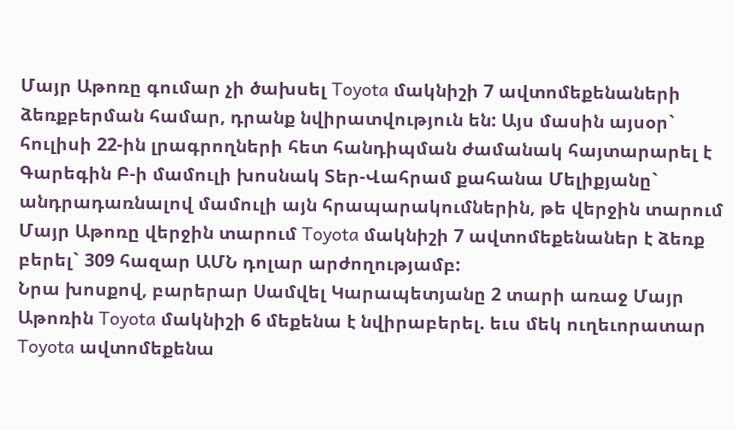Մայր Աթոռը գումար չի ծախսել Toyota մակնիշի 7 ավտոմեքենաների ձեռքբերման համար, դրանք նվիրատվություն են: Այս մասին այսօր` հուլիսի 22-ին լրագրողների հետ հանդիպման ժամանակ հայտարարել է Գարեգին Բ-ի մամուլի խոսնակ Տեր-Վահրամ քահանա Մելիքյանը` անդրադառնալով մամուլի այն հրապարակումներին, թե վերջին տարում Մայր Աթոռը վերջին տարում Toyota մակնիշի 7 ավտոմեքենաներ է ձեռք բերել` 309 հազար ԱՄՆ դոլար արժողությամբ:
Նրա խոսքով, բարերար Սամվել Կարապետյանը 2 տարի առաջ Մայր Աթոռին Toyota մակնիշի 6 մեքենա է նվիրաբերել. եւս մեկ ուղեւորատար Toyota ավտոմեքենա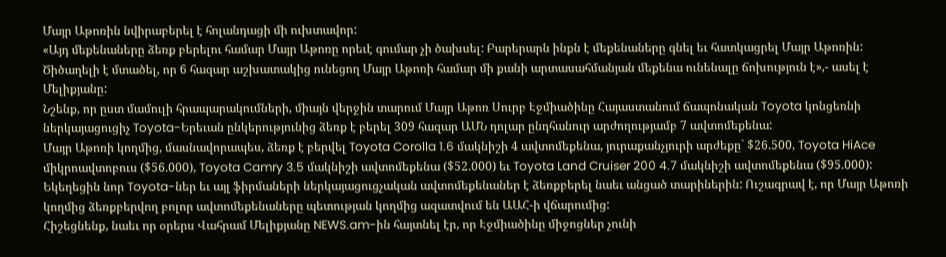Մայր Աթոռին նվիրաբերել է հոլանդացի մի ուխտավոր:
«Այդ մեքենաները ձեռք բերելու համար Մայր Աթոռը որեւէ գումար չի ծախսել: Բարերարն ինքն է մեքենաները գնել եւ հատկացրել Մայր Աթոռին: Ծիծաղելի է մտածել, որ 6 հազար աշխատակից ունեցող Մայր Աթոռի համար մի քանի արտասահմանյան մեքենա ունենալը ճոխություն է»,- ասել է Մելիքյանը:
Նշենք, որ ըստ մամուլի հրապարակումների, միայն վերջին տարում Մայր Աթոռ Սուրբ Էջմիածինը Հայաստանում ճապոնական Toyota կոնցեռնի ներկայացուցիչ Toyota-Երեւան ընկերությունից ձեռք է բերել 309 հազար ԱՄՆ դոլար ընդհանուր արժողությամբ 7 ավտոմեքենա:
Մայր Աթոռի կողմից, մասնավորապես, ձեռք է բերվել Toyota Corolla 1.6 մակնիշի 4 ավտոմեքենա, յուրաքանչյուրի արժեքը` $26.500, Toyota HiAce միկրոավտոբուս ($56.000), Toyota Camry 3.5 մակնիշի ավտոմեքենա ($52.000) եւ Toyota Land Cruiser 200 4.7 մակնիշի ավտոմեքենա ($95.000):
Եկեղեցին նոր Toyota-ներ եւ այլ ֆիրմաների ներկայացուցչական ավտոմեքենաներ է ձեռքբերել նաեւ անցած տարիներին: Ուշագրավ է, որ Մայր Աթոռի կողմից ձեռքբերվող բոլոր ավտոմեքենաները պետության կողմից ազատվում են ԱԱՀ-ի վճարումից:
Հիշեցնենք, նաեւ որ օրերս Վահրամ Մելիքյանը NEWS.am-ին հայտնել էր, որ Էջմիածինը միջոցներ չունի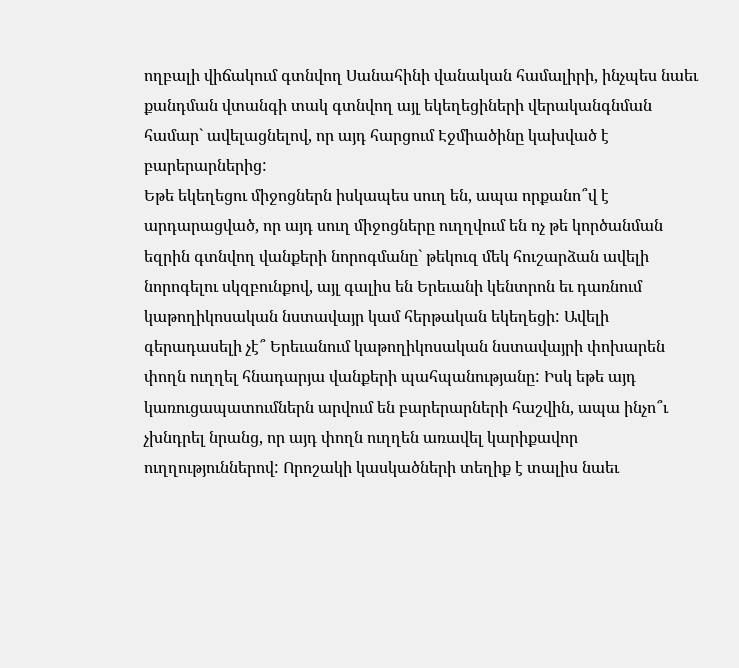ողբալի վիճակում գտնվող Սանահինի վանական համալիրի, ինչպես նաեւ քանդման վտանգի տակ գտնվող այլ եկեղեցիների վերականգնման համար` ավելացնելով, որ այդ հարցում Էջմիածինը կախված է բարերարներից:
Եթե եկեղեցու միջոցներն իսկապես սուղ են, ապա որքանո՞վ է արդարացված, որ այդ սուղ միջոցները ուղղվում են ոչ թե կործանման եզրին գտնվող վանքերի նորոգմանը` թեկուզ մեկ հուշարձան ավելի նորոգելու սկզբունքով, այլ գալիս են Երեւանի կենտրոն եւ դառնում կաթողիկոսական նստավայր կամ հերթական եկեղեցի: Ավելի գերադասելի չէ՞ Երեւանում կաթողիկոսական նստավայրի փոխարեն փողն ուղղել հնադարյա վանքերի պահպանությանը: Իսկ եթե այդ կառուցապատումներն արվում են բարերարների հաշվին, ապա ինչո՞ւ չխնդրել նրանց, որ այդ փողն ուղղեն առավել կարիքավոր ուղղություններով: Որոշակի կասկածների տեղիք է տալիս նաեւ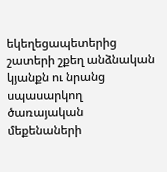եկեղեցապետերից շատերի շքեղ անձնական կյանքն ու նրանց սպասարկող ծառայական մեքենաների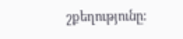շքեղությունը: